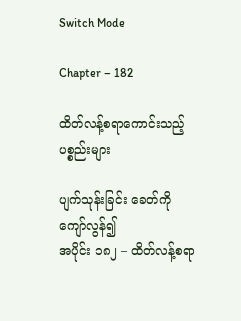Switch Mode

Chapter – 182

ထိတ်လန့်စရာကောင်းသည့် ပစ္စည်းများ

ပျက်သုန်းခြင်း ခေတ်ကို ကျော်လွန်၍
အပိုင်း ၁၈၂ – ထိတ်လန့်စရာ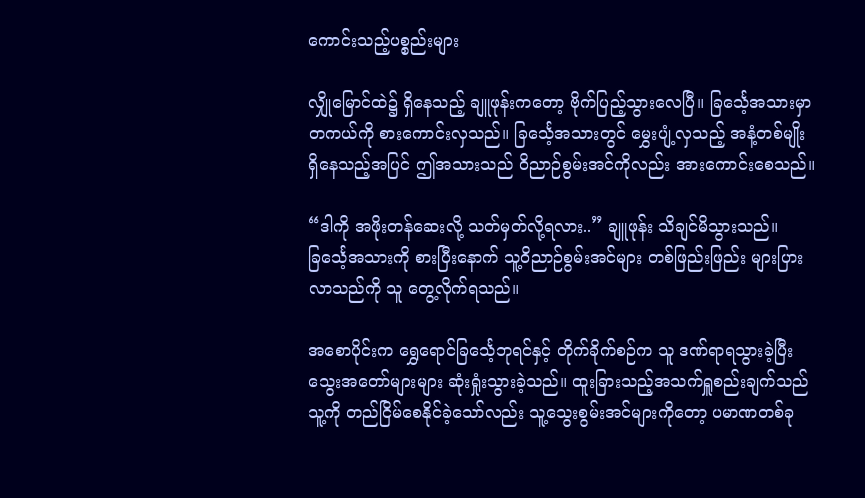ကောင်းသည့်ပစ္စည်းများ

လျှိုမြောင်ထဲ၌ ရှိနေသည့် ချူဖုန်းကတော့ ဗိုက်ပြည့်သွားလေပြီ။ ခြင်္သေ့အသားမှာ တကယ်ကို စားကောင်းလှသည်။ ခြင်္သေ့အသားတွင် မွှေးပျံ့လှသည့် အနံ့တစ်မျိုး ရှိနေသည့်အပြင် ဤအသားသည် ဝိညာဉ်စွမ်းအင်ကိုလည်း အားကောင်းစေသည်။

“ဒါကို အဖိုးတန်ဆေးလို့ သတ်မှတ်လို့ရလား..” ချူဖုန်း သိချင်မိသွားသည်။ ခြင်္သေ့အသားကို စားပြီးနောက် သူ့ဝိညာဉ်စွမ်းအင်များ တစ်ဖြည်းဖြည်း များပြားလာသည်ကို သူ တွေ့လိုက်ရသည်။

အစောပိုင်းက ရွှေရောင်ခြင်္သေ့ဘုရင်နှင့် တိုက်ခိုက်စဉ်က သူ ဒဏ်ရာရသွားခဲ့ပြီး သွေးအတော်များများ ဆုံးရှုံးသွားခဲ့သည်။ ထူးခြားသည့်အသက်ရှူစည်းချက်သည် သူ့ကို တည်ငြိမ်စေနိုင်ခဲ့သော်လည်း သူ့သွေးစွမ်းအင်များကိုတော့ ပမာဏတစ်ခု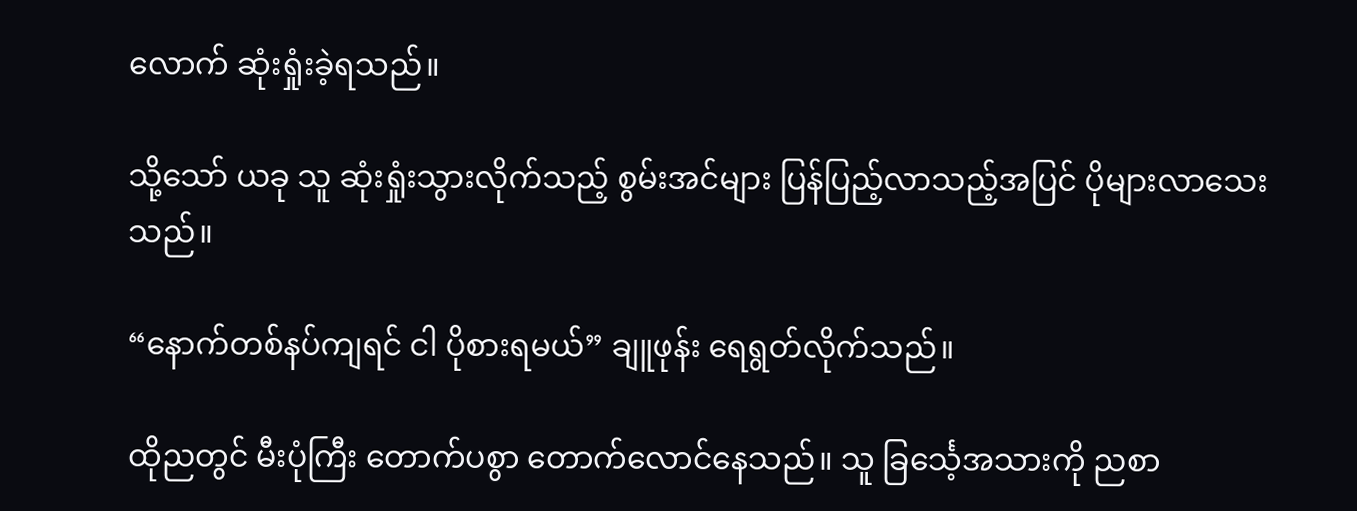လောက် ဆုံးရှုံးခဲ့ရသည်။

သို့သော် ယခု သူ ဆုံးရှုံးသွားလိုက်သည့် စွမ်းအင်များ ပြန်ပြည့်လာသည့်အပြင် ပိုများလာသေးသည်။

“နောက်တစ်နပ်ကျရင် ငါ ပိုစားရမယ်” ချူဖုန်း ရေရွတ်လိုက်သည်။

ထိုညတွင် မီးပုံကြီး တောက်ပစွာ တောက်လောင်နေသည်။ သူ ခြင်္သေ့အသားကို ညစာ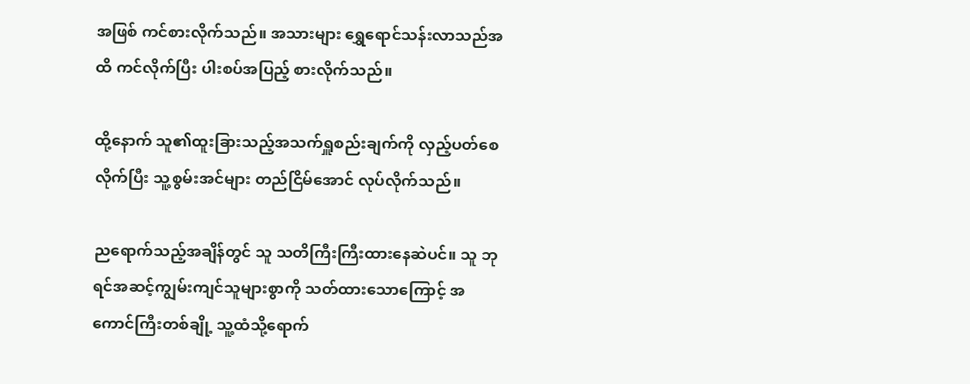အဖြစ် ကင်စားလိုက်သည်။ အသားများ ရွှေရောင်သန်းလာသည်အထိ ကင်လိုက်ပြီး ပါးစပ်အပြည့် စားလိုက်သည်။

ထို့နောက် သူ၏ထူးခြားသည့်အသက်ရှူစည်းချက်ကို လှည့်ပတ်စေလိုက်ပြီး သူ့စွမ်းအင်များ တည်ငြိမ်အောင် လုပ်လိုက်သည်။

ညရောက်သည့်အချိန်တွင် သူ သတိကြီးကြီးထားနေဆဲပင်။ သူ ဘုရင်အဆင့်ကျွမ်းကျင်သူများစွာကို သတ်ထားသောကြောင့် အကောင်ကြီးတစ်ချို့ သူ့ထံသို့ရောက်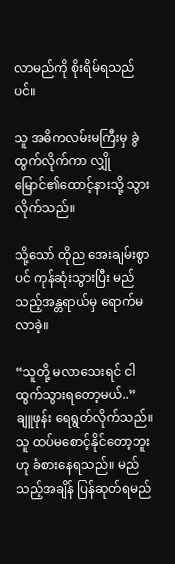လာမည်ကို စိုးရိမ်ရသည်ပင်။

သူ အဓိကလမ်းမကြီးမှ ခွဲထွက်လိုက်ကာ လျှိုမြောင်၏ထောင့်နားသို့ သွားလိုက်သည်။

သို့သော် ထိုည အေးချမ်းစွာပင် ကုန်ဆုံးသွားပြီး မည်သည့်အန္တရာယ်မှ ရောက်မလာခဲ့။

“သူတို့ မလာသေးရင် ငါ ထွက်သွားရတော့မယ်..” ချူဖုန်း ရေရွတ်လိုက်သည်။ သူ ထပ်မစောင့်နိုင်တော့ဘူးဟု ခံစားနေရသည်။ မည်သည့်အချိန် ပြန်ဆုတ်ရမည်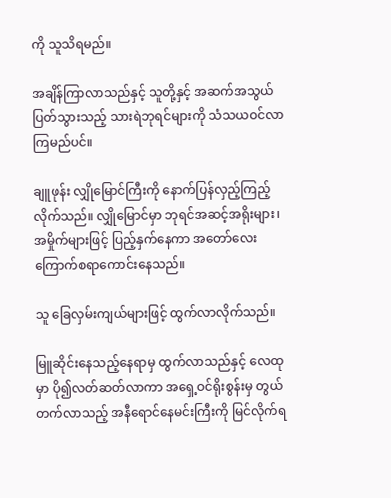ကို သူသိရမည်။

အချိန်ကြာလာသည်နှင့် သူတို့နှင့် အဆက်အသွယ်ပြတ်သွားသည့် သားရဲဘုရင်များကို သံသယဝင်လာကြမည်ပင်။

ချူဖုန်း လျှိုမြောင်ကြီးကို နောက်ပြန်လှည့်ကြည့်လိုက်သည်။ လျှိုမြောင်မှာ ဘုရင်အဆင့်အရိုးများ၊ အမှိုက်များဖြင့် ပြည့်နှက်နေကာ အတော်လေး ကြောက်စရာကောင်းနေသည်။

သူ ခြေလှမ်းကျယ်များဖြင့် ထွက်လာလိုက်သည်။

မြူဆိုင်းနေသည့်နေရာမှ ထွက်လာသည်နှင့် လေထုမှာ ပို၍လတ်ဆတ်လာကာ အရှေ့ဝင်ရိုးစွန်းမှ တွယ်တက်လာသည့် အနီရောင်နေမင်းကြီးကို မြင်လိုက်ရ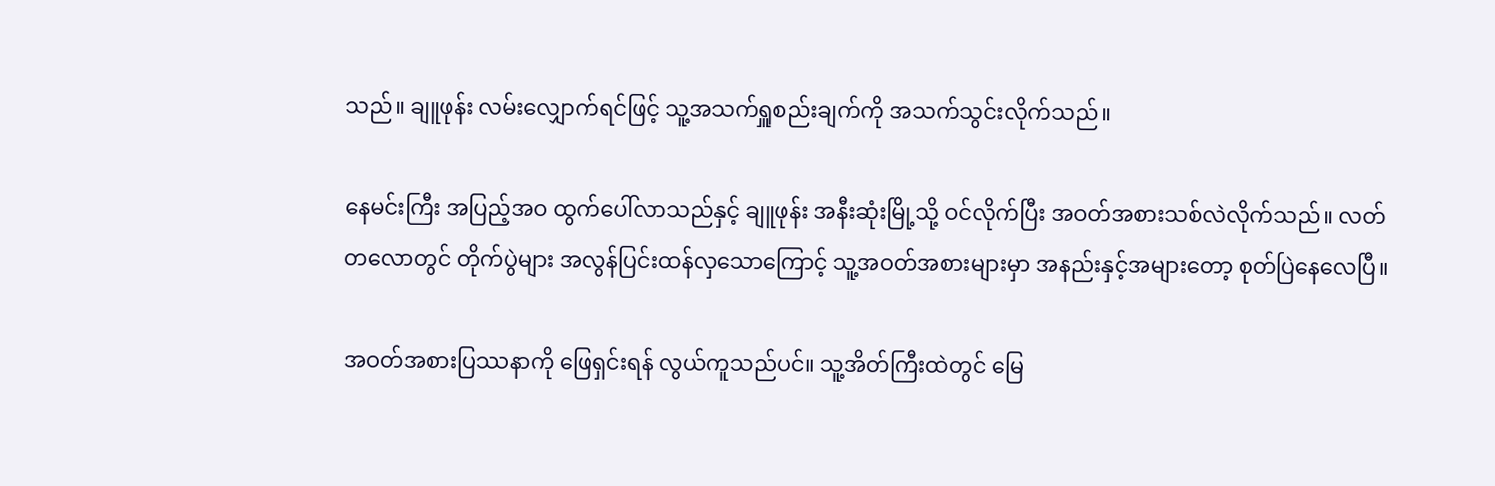သည်။ ချူဖုန်း လမ်းလျှောက်ရင်ဖြင့် သူ့အသက်ရှူစည်းချက်ကို အသက်သွင်းလိုက်သည်။

နေမင်းကြီး အပြည့်အဝ ထွက်ပေါ်လာသည်နှင့် ချူဖုန်း အနီးဆုံးမြို့သို့ ဝင်လိုက်ပြီး အဝတ်အစားသစ်လဲလိုက်သည်။ လတ်တလောတွင် တိုက်ပွဲများ အလွန်ပြင်းထန်လှသောကြောင့် သူ့အဝတ်အစားများမှာ အနည်းနှင့်အများတော့ စုတ်ပြဲနေလေပြီ။

အဝတ်အစားပြဿနာကို ဖြေရှင်းရန် လွယ်ကူသည်ပင်။ သူ့အိတ်ကြီးထဲတွင် မြေ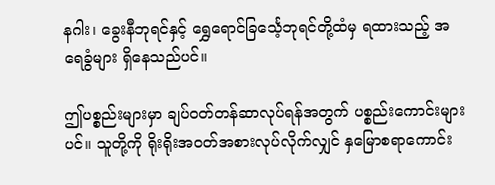နဂါး၊ ခွေးနီဘုရင်နှင့် ရွှေရောင်ခြင်္သေ့ဘုရင်တို့ထံမှ ရထားသည့် အရေခွံများ ရှိနေသည်ပင်။

ဤပစ္စည်းများမှာ ချပ်ဝတ်တန်ဆာလုပ်ရန်အတွက် ပစ္စည်းကောင်းများပင်။ သူတို့ကို ရိုးရိုးအဝတ်အစားလုပ်လိုက်လျှင် နှမြောစရာကောင်း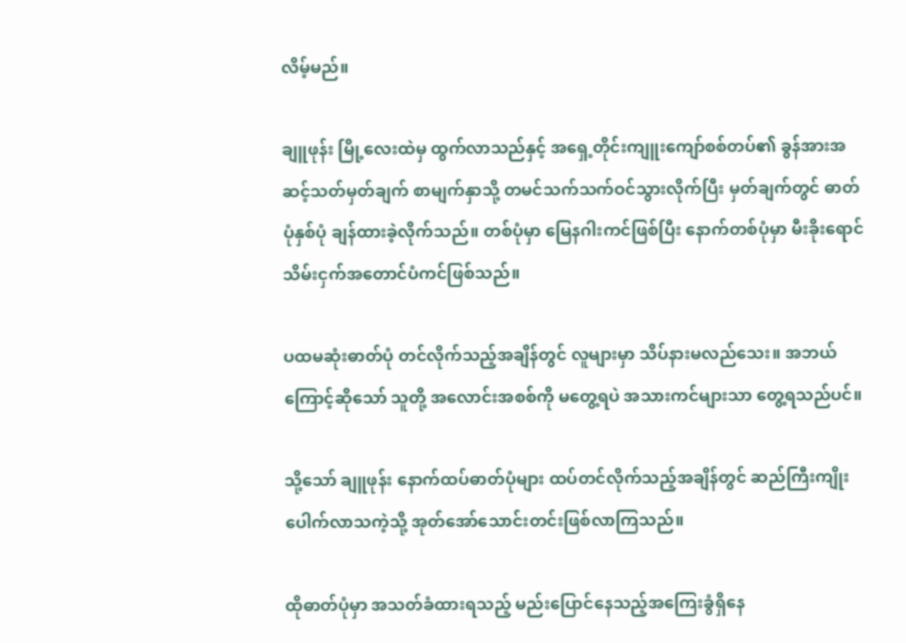လိမ့်မည်။

ချူဖုန်း မြို့လေးထဲမှ ထွက်လာသည်နှင့် အရှေ့တိုင်းကျူးကျော်စစ်တပ်၏ ခွန်အားအဆင့်သတ်မှတ်ချက် စာမျက်နှာသို့ တမင်သက်သက်ဝင်သွားလိုက်ပြီး မှတ်ချက်တွင် ဓာတ်ပုံနှစ်ပုံ ချန်ထားခဲ့လိုက်သည်။ တစ်ပုံမှာ မြေနဂါးကင်ဖြစ်ပြီး နောက်တစ်ပုံမှာ မီးခိုးရောင်သိမ်းငှက်အတောင်ပံကင်ဖြစ်သည်။

ပထမဆုံးဓာတ်ပုံ တင်လိုက်သည့်အချိန်တွင် လူများမှာ သိပ်နားမလည်သေး။ အဘယ်ကြောင့်ဆိုသော် သူတို့ အလောင်းအစစ်ကို မတွေ့ရပဲ အသားကင်များသာ တွေ့ရသည်ပင်။

သို့သော် ချူဖုန်း နောက်ထပ်ဓာတ်ပုံများ ထပ်တင်လိုက်သည့်အချိန်တွင် ဆည်ကြီးကျိုးပေါက်လာသကဲ့သို့ အုတ်အော်သောင်းတင်းဖြစ်လာကြသည်။

ထိုဓာတ်ပုံမှာ အသတ်ခံထားရသည့် မည်းပြောင်နေသည့်အကြေးခွံရှိနေ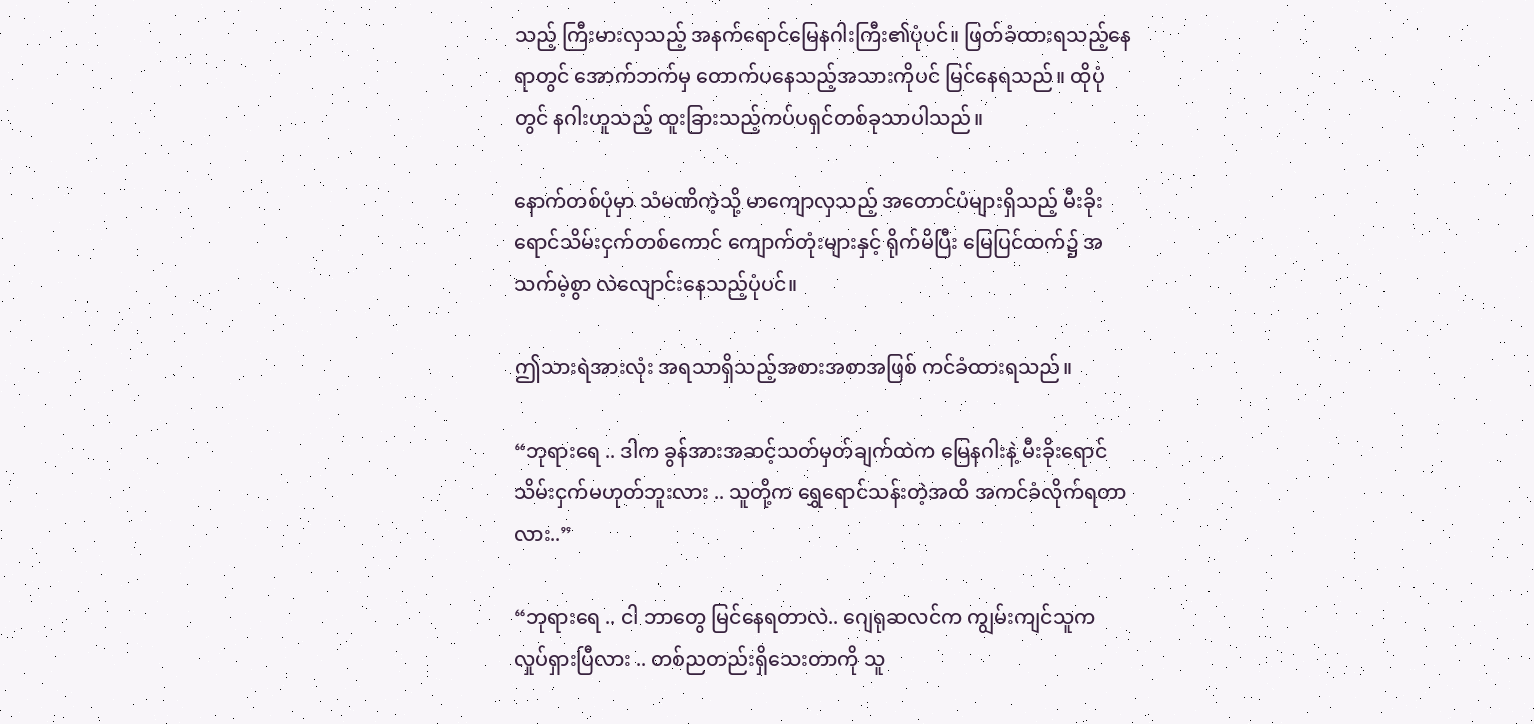သည့် ကြီးမားလှသည့် အနက်ရောင်မြေနဂါးကြီး၏ပုံပင်။ ဖြတ်ခံထားရသည့်နေရာတွင် အောက်ဘက်မှ တောက်ပနေသည့်အသားကိုပင် မြင်နေရသည်။ ထိုပုံတွင် နဂါးဟူသည့် ထူးခြားသည့်ကပ်ပရှင်တစ်ခုသာပါသည်။

နောက်တစ်ပုံမှာ သံမဏိကဲ့သို့ မာကျောလှသည့် အတောင်ပံများရှိသည့် မီးခိုးရောင်သိမ်းငှက်တစ်ကောင် ကျောက်တုံးများနှင့် ရိုက်မိပြီး မြေပြင်ထက်၌ အသက်မဲ့စွာ လဲလျောင်းနေသည့်ပုံပင်။

ဤသားရဲအားလုံး အရသာရှိသည့်အစားအစာအဖြစ် ကင်ခံထားရသည်။

“ဘုရားရေ .. ဒါက ခွန်အားအဆင့်သတ်မှတ်ချက်ထဲက မြေနဂါးနဲ့ မီးခိုးရောင်သိမ်းငှက်မဟုတ်ဘူးလား .. သူတို့က ရွှေရောင်သန်းတဲ့အထိ အကင်ခံလိုက်ရတာလား..”

“ဘုရားရေ .. ငါ ဘာတွေ မြင်နေရတာလဲ.. ဂျေရုဆလင်က ကျွမ်းကျင်သူက လှုပ်ရှားပြီလား .. တစ်ညတည်းရှိသေးတာကို သူ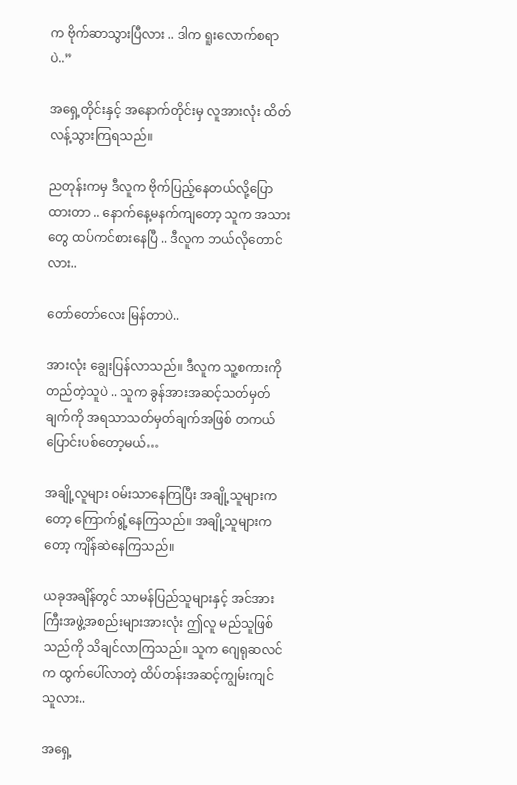က ဗိုက်ဆာသွားပြီလား .. ဒါက ရူးလောက်စရာပဲ..”

အရှေ့တိုင်းနှင့် အနောက်တိုင်းမှ လူအားလုံး ထိတ်လန့်သွားကြရသည်။

ညတုန်းကမှ ဒီလူက ဗိုက်ပြည့်နေတယ်လို့ပြောထားတာ .. နောက်နေ့မနက်ကျတော့ သူက အသားတွေ ထပ်ကင်စားနေပြီ .. ဒီလူက ဘယ်လိုတောင်လား..

တော်တော်လေး မြန်တာပဲ..

အားလုံး ချွေးပြန်လာသည်။ ဒီလူက သူ့စကားကိုတည်တဲ့သူပဲ .. သူက ခွန်အားအဆင့်သတ်မှတ်ချက်ကို အရသာသတ်မှတ်ချက်အဖြစ် တကယ်ပြောင်းပစ်တော့မယ်…

အချို့လူများ ဝမ်းသာနေကြပြီး အချို့သူများကတော့ ကြောက်ရွံ့နေကြသည်။ အချို့သူများကတော့ ကျိန်ဆဲနေကြသည်။

ယခုအချိန်တွင် သာမန်ပြည်သူများနှင့် အင်အားကြီးအဖွဲ့အစည်းများအားလုံး ဤလူ မည်သူဖြစ်သည်ကို သိချင်လာကြသည်။ သူက ဂျေရုဆလင်က ထွက်ပေါ်လာတဲ့ ထိပ်တန်းအဆင့်ကျွမ်းကျင်သူလား..

အရှေ့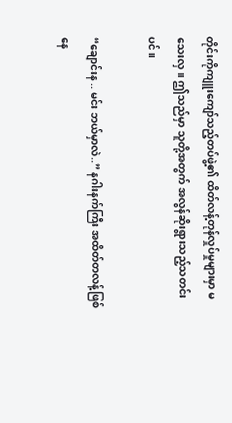တိုင်းကိုကျူးကျော်သည့်တပ်ဖွဲ့၏ ထိတ်လန့်တုန်လှုပ်မှုများမှာ မသေးလှ။ ဤသည်မှာ သူတို့အတွက် အလွန်ဆိုးရွားသည့်သတင်းပင်။

“ချောင်းန .. မင်း ဘယ်မှာလဲ..” နဂါးနက်ကြီး အထိတ်တလန့်ဖြစ်နေ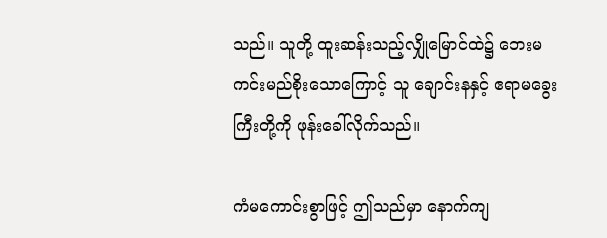သည်။ သူတို့ ထူးဆန်းသည့်လျှိုမြောင်ထဲ၌ ဘေးမကင်းမည်စိုးသောကြောင့် သူ ချောင်းနနှင့် ဧရာမခွေးကြီးတို့ကို ဖုန်းခေါ်လိုက်သည်။

ကံမကောင်းစွာဖြင့် ဤသည်မှာ နောက်ကျ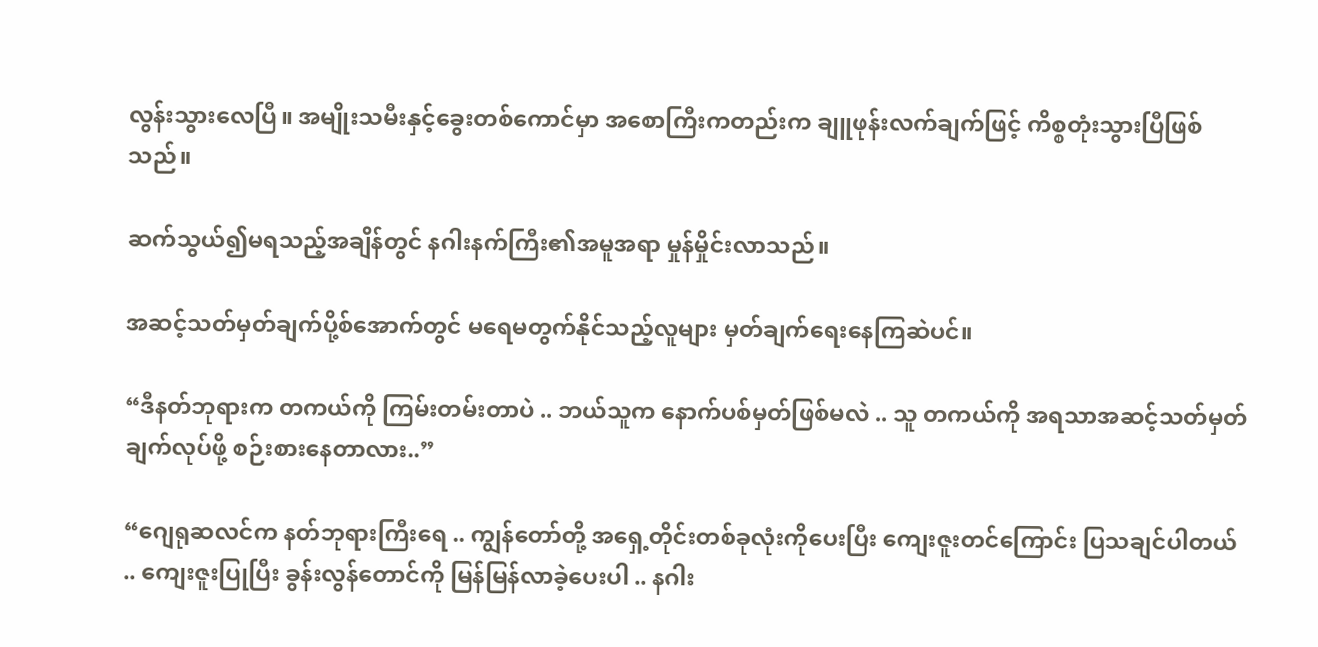လွန်းသွားလေပြီ။ အမျိုးသမီးနှင့်ခွေးတစ်ကောင်မှာ အစောကြီးကတည်းက ချူဖုန်းလက်ချက်ဖြင့် ကိစ္စတုံးသွားပြီဖြစ်သည်။

ဆက်သွယ်၍မရသည့်အချိန်တွင် နဂါးနက်ကြီး၏အမူအရာ မှုန်မှိုင်းလာသည်။

အဆင့်သတ်မှတ်ချက်ပို့စ်အောက်တွင် မရေမတွက်နိုင်သည့်လူများ မှတ်ချက်ရေးနေကြဆဲပင်။

“ဒီနတ်ဘုရားက တကယ်ကို ကြမ်းတမ်းတာပဲ .. ဘယ်သူက နောက်ပစ်မှတ်ဖြစ်မလဲ .. သူ တကယ်ကို အရသာအဆင့်သတ်မှတ်ချက်လုပ်ဖို့ စဉ်းစားနေတာလား..”

“ဂျေရုဆလင်က နတ်ဘုရားကြီးရေ .. ကျွန်တော်တို့ အရှေ့တိုင်းတစ်ခုလုံးကိုပေးပြီး ကျေးဇူးတင်ကြောင်း ပြသချင်ပါတယ် .. ကျေးဇူးပြုပြီး ခွန်းလွန်တောင်ကို မြန်မြန်လာခဲ့ပေးပါ .. နဂါး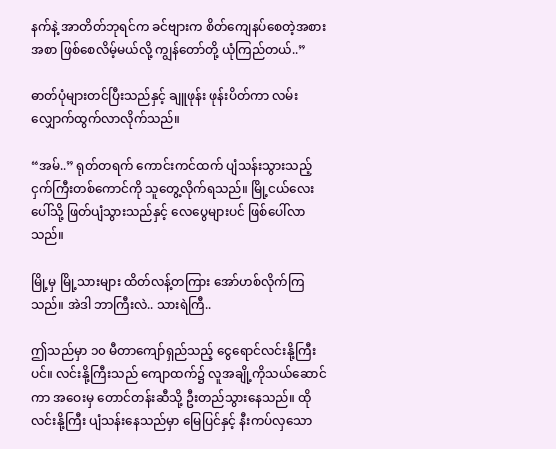နက်နဲ့ အာတိတ်ဘုရင်က ခင်ဗျားက စိတ်ကျေနပ်စေတဲ့အစားအစာ ဖြစ်စေလိမ့်မယ်လို့ ကျွန်တော်တို့ ယုံကြည်တယ်..”

ဓာတ်ပုံများတင်ပြီးသည်နှင့် ချူဖုန်း ဖုန်းပိတ်ကာ လမ်းလျှောက်ထွက်လာလိုက်သည်။

“အမ်..” ရုတ်တရက် ကောင်းကင်ထက် ပျံသန်းသွားသည့် ငှက်ကြီးတစ်ကောင်ကို သူတွေ့လိုက်ရသည်။ မြို့ငယ်လေးပေါ်သို့ ဖြတ်ပျံသွားသည်နှင့် လေပွေများပင် ဖြစ်ပေါ်လာသည်။

မြို့မှ မြို့သားများ ထိတ်လန့်တကြား အော်ဟစ်လိုက်ကြသည်။ အဲဒါ ဘာကြီးလဲ.. သားရဲကြီ..

ဤသည်မှာ ၁၀ မီတာကျော်ရှည်သည့် ငွေရောင်လင်းနို့ကြီးပင်။ လင်းနို့ကြီးသည် ကျောထက်၌ လူအချို့ကိုသယ်ဆောင်ကာ အဝေးမှ တောင်တန်းဆီသို့ ဦးတည်သွားနေသည်။ ထိုလင်းနို့ကြီး ပျံသန်းနေသည်မှာ မြေပြင်နှင့် နီးကပ်လှသော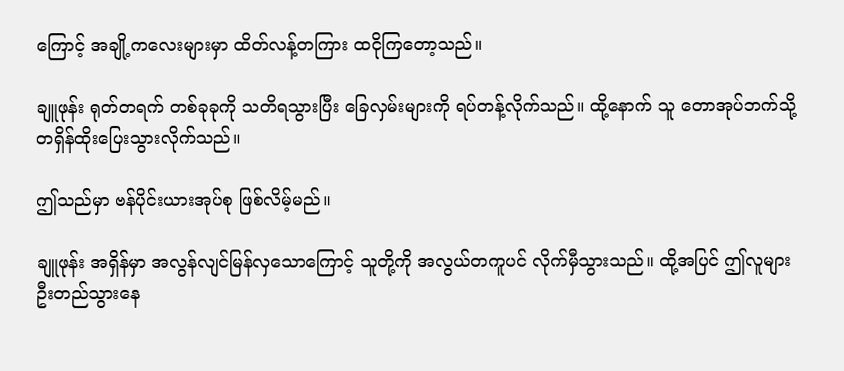ကြောင့် အချို့ကလေးများမှာ ထိတ်လန့်တကြား ထငိုကြတော့သည်။

ချူဖုန်း ရုတ်တရက် တစ်ခုခုကို သတိရသွားပြီး ခြေလှမ်းများကို ရပ်တန့်လိုက်သည်။ ထို့နောက် သူ တောအုပ်ဘက်သို့ တရှိန်ထိုးပြေးသွားလိုက်သည်။

ဤသည်မှာ ဗန်ပိုင်းယားအုပ်စု ဖြစ်လိမ့်မည်။

ချူဖုန်း အရှိန်မှာ အလွန်လျင်မြန်လှသောကြောင့် သူတို့ကို အလွယ်တကူပင် လိုက်မှီသွားသည်။ ထို့အပြင် ဤလူများ ဦးတည်သွားနေ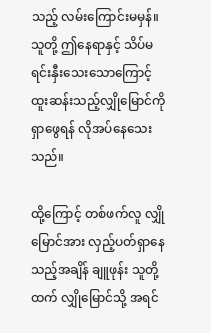သည့် လမ်းကြောင်းမမှန်။ သူတို့ ဤနေရာနှင့် သိပ်မရင်းနှီးသေးသောကြောင့် ထူးဆန်းသည့်လျှိုမြောင်ကို ရှာဖွေရန် လိုအပ်နေသေးသည်။

ထို့ကြောင့် တစ်ဖက်လူ လျှိုမြောင်အား လှည့်ပတ်ရှာနေသည့်အချိန် ချူဖုန်း သူတို့ထက် လျှိုမြောင်သို့ အရင်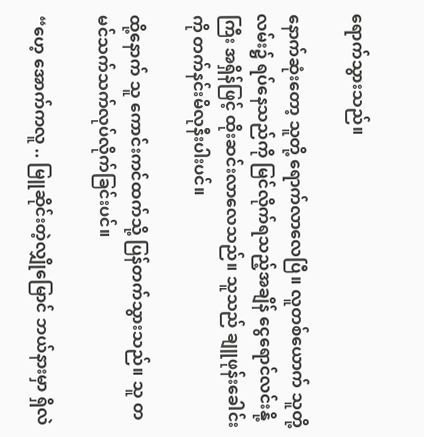ရောက်သွားသည်။

နောက်ဆုံးတော့ သူတို့ ရောက်လာလေပြီ။ လူတစ်ယောက် သူတို့လမ်း၌ ရပ်နေသည်ကို မြင်လိုက်ရသည့်အချိန် ငွေရောင်လင်းနို့ကြီး အရှိန်ဖြင့် ထိုးဆင်းလာလေသည်။ သူသည် ချူဖုန်းခေါင်းကို တက်နင်းမိလုနီးပါးပင်။

ထို့နောက် သူ ကောင်းကင်ထက်သို့ ပြန်တက်သွားသည်။ သူ တမင်သက်သက်လုပ်လိုက်ခြင်းပင်။

“ဟေ့ အောက်ကလူ .. မြူဆိုင်းတဲ့လျှိုမြောင် ဘယ်နားမှာ ရှိလဲ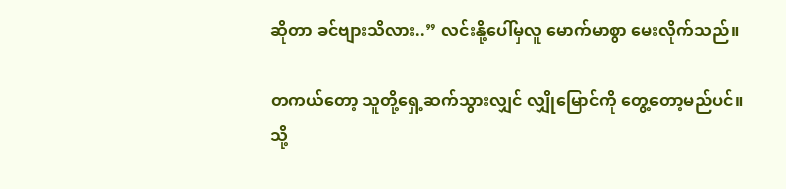ဆိုတာ ခင်ဗျားသိလား..” လင်းနို့ပေါ်မှလူ မောက်မာစွာ မေးလိုက်သည်။

တကယ်တော့ သူတို့ရှေ့ဆက်သွားလျှင် လျှိုမြောင်ကို တွေ့တော့မည်ပင်။ သို့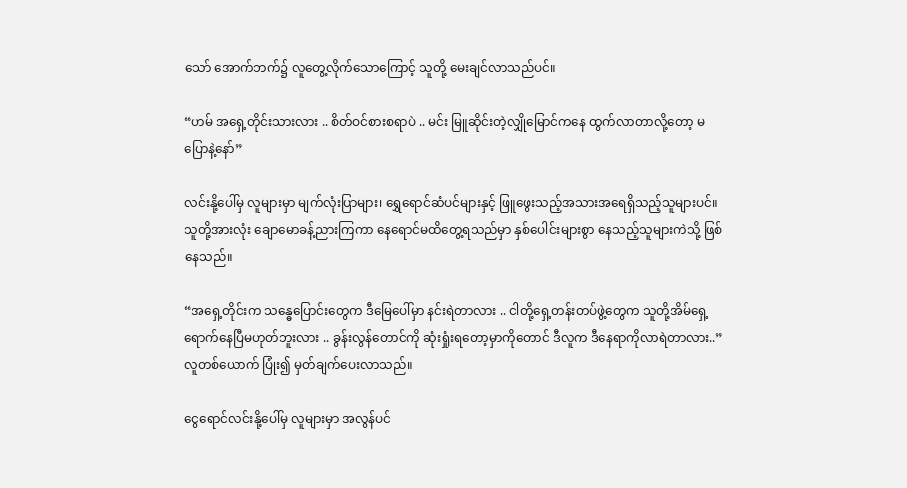သော် အောက်ဘက်၌ လူတွေ့လိုက်သောကြောင့် သူတို့ မေးချင်လာသည်ပင်။

“ဟမ် အရှေ့တိုင်းသားလား .. စိတ်ဝင်စားစရာပဲ .. မင်း မြူဆိုင်းတဲ့လျှိုမြောင်ကနေ ထွက်လာတာလို့တော့ မပြောနဲ့နော်”

လင်းနို့ပေါ်မှ လူများမှာ မျက်လုံးပြာများ၊ ရွှေရောင်ဆံပင်များနှင့် ဖြူဖွေးသည့်အသားအရေရှိသည့်သူများပင်။ သူတို့အားလုံး ချောမောခန့်ညားကြကာ နေရောင်မထိတွေ့ရသည်မှာ နှစ်ပေါင်းများစွာ နေသည့်သူများကဲသို့ ဖြစ်နေသည်။

“အရှေ့တိုင်းက သန္ဓေပြောင်းတွေက ဒီမြေပေါ်မှာ နင်းရဲတာလား .. ငါတို့ရှေ့တန်းတပ်ဖွဲ့တွေက သူတို့အိမ်ရှေ့ရောက်နေပြီမဟုတ်ဘူးလား .. ခွန်းလွန်တောင်ကို ဆုံးရှုံးရတော့မှာကိုတောင် ဒီလူက ဒီနေရာကိုလာရဲတာလား..” လူတစ်ယောက် ပြုံး၍ မှတ်ချက်ပေးလာသည်။

ငွေရောင်လင်းနို့ပေါ်မှ လူများမှာ အလွန်ပင်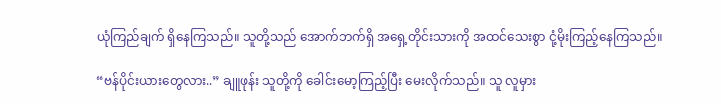ယုံကြည်ချက် ရှိနေကြသည်။ သူတို့သည် အောက်ဘက်ရှိ အရှေ့တိုင်းသားကို အထင်သေးစွာ ငုံ့မိုးကြည့်နေကြသည်။

“ဗန်ပိုင်းယားတွေလား..” ချူဖုန်း သူတို့ကို ခေါင်းမော့ကြည့်ပြီး မေးလိုက်သည်။ သူ လူမှား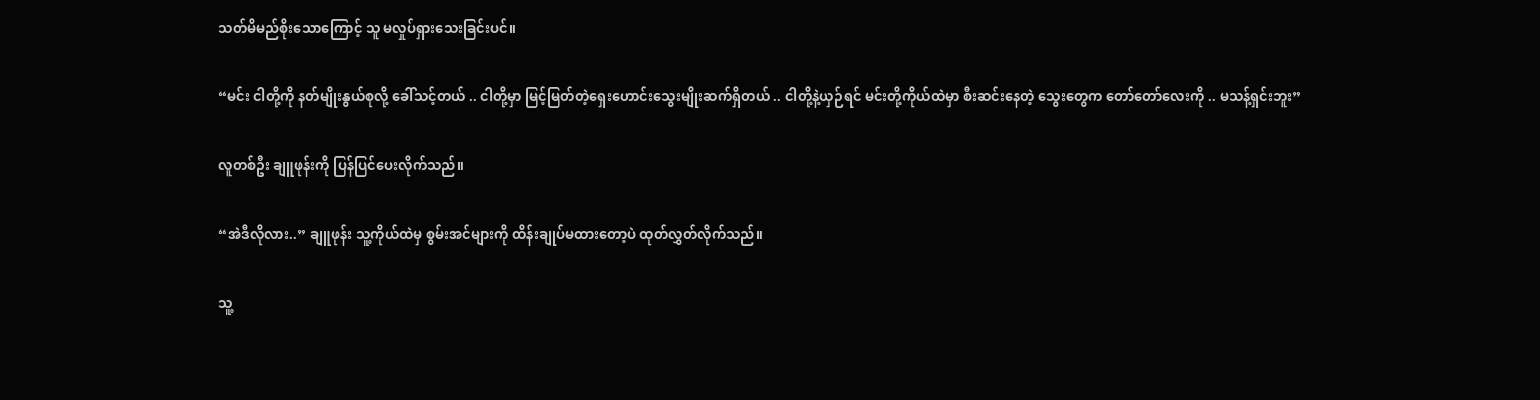သတ်မိမည်စိုးသောကြောင့် သူ မလှုပ်ရှားသေးခြင်းပင်။

“မင်း ငါတို့ကို နတ်မျိုးနွယ်စုလို့ ခေါ်သင့်တယ် .. ငါတို့မှာ မြင့်မြတ်တဲ့ရှေးဟောင်းသွေးမျိုးဆက်ရှိတယ် .. ငါတို့နဲ့ယှဉ်ရင် မင်းတို့ကိုယ်ထဲမှာ စီးဆင်းနေတဲ့ သွေးတွေက တော်တော်လေးကို .. မသန့်ရှင်းဘူး”

လူတစ်ဦး ချူဖုန်းကို ပြန်ပြင်ပေးလိုက်သည်။

“အဲဒီလိုလား..” ချူဖုန်း သူ့ကိုယ်ထဲမှ စွမ်းအင်များကို ထိန်းချုပ်မထားတော့ပဲ ထုတ်လွှတ်လိုက်သည်။

သူ့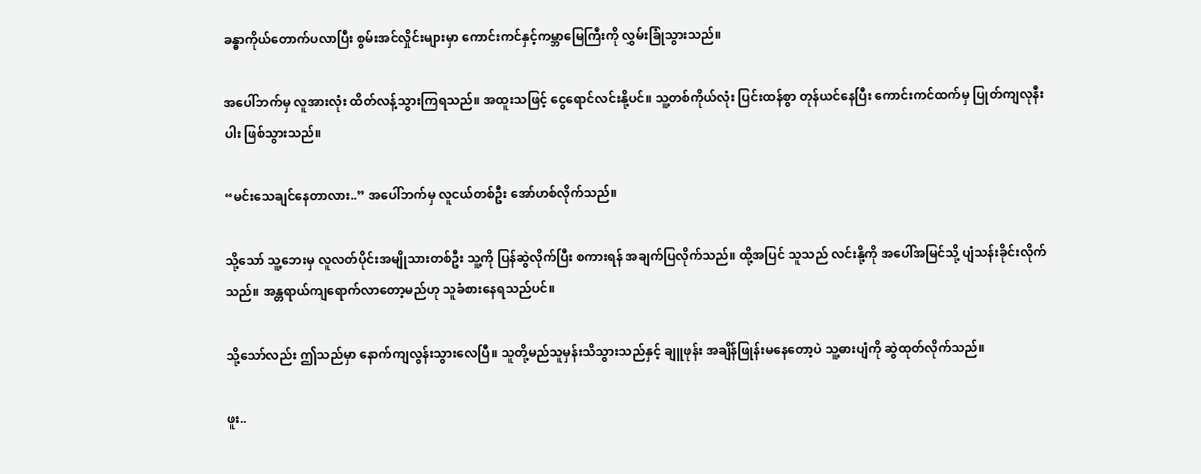ခန္ဓာကိုယ်တောက်ပလာပြီး စွမ်းအင်လှိုင်းများမှာ ကောင်းကင်နှင့်ကမ္ဘာမြေကြီးကို လွှမ်းခြုံသွားသည်။

အပေါ်ဘက်မှ လူအားလုံး ထိတ်လန့်သွားကြရသည်။ အထူးသဖြင့် ငွေရောင်လင်းနို့ပင်။ သူ့တစ်ကိုယ်လုံး ပြင်းထန်စွာ တုန်ယင်နေပြီး ကောင်းကင်ထက်မှ ပြုတ်ကျလုနီးပါး ဖြစ်သွားသည်။

“မင်းသေချင်နေတာလား..” အပေါ်ဘက်မှ လူငယ်တစ်ဦး အော်ဟစ်လိုက်သည်။

သို့သော် သူ့ဘေးမှ လူလတ်ပိုင်းအမျိုသားတစ်ဦး သူ့ကို ပြန်ဆွဲလိုက်ပြီး စကားရန် အချက်ပြလိုက်သည်။ ထို့အပြင် သူသည် လင်းနို့ကို အပေါ်အမြင်သို့ ပျံသန်းခိုင်းလိုက်သည်။ အန္တရာယ်ကျရောက်လာတော့မည်ဟု သူခံစားနေရသည်ပင်။

သို့သော်လည်း ဤသည်မှာ နောက်ကျလွန်းသွားလေပြီ။ သူတို့မည်သူမှန်းသိသွားသည်နှင့် ချူဖုန်း အချိန်ဖြုန်းမနေတော့ပဲ သူ့ဓားပျံကို ဆွဲထုတ်လိုက်သည်။

ဖူး..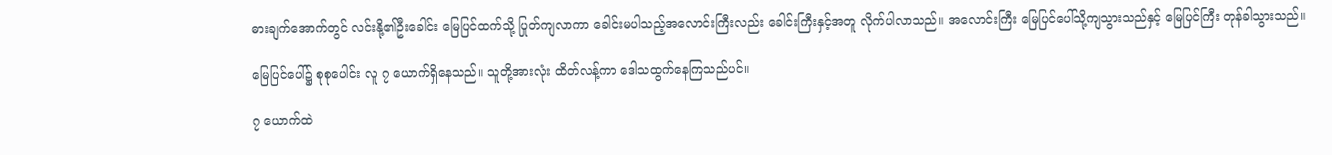ဓားချက်အောက်တွင် လင်းနို့၏ဦးခေါင်း မြေပြင်ထက်သို့ ပြုတ်ကျလာကာ ခေါင်းမပါသည့်အလောင်းကြီးလည်း ခေါင်းကြီးနှင့်အတူ လိုက်ပါလာသည်။ အလောင်းကြီး မြေပြင်ပေါ်သို့ကျသွားသည်နှင့် မြေပြင်ကြီး တုန်ခါသွားသည်။

မြေပြင်ပေါ်၌ စုစုပေါင်း လူ ၇ ယောက်ရှိနေသည်။ သူတို့အားလုံး ထိတ်လန့်ကာ ဒေါသထွက်နေကြသည်ပင်။

၇ ယောက်ထဲ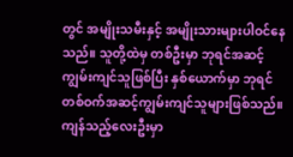တွင် အမျိုးသမီးနှင့် အမျိုးသားများပါဝင်နေသည်။ သူတို့ထဲမှ တစ်ဦးမှာ ဘုရင်အဆင့်ကျွမ်းကျင်သူဖြစ်ပြီး နှစ်ယောက်မှာ ဘုရင်တစ်ဝက်အဆင့်ကျွမ်းကျင်သူများဖြစ်သည်။ ကျန်သည့်လေးဦးမှာ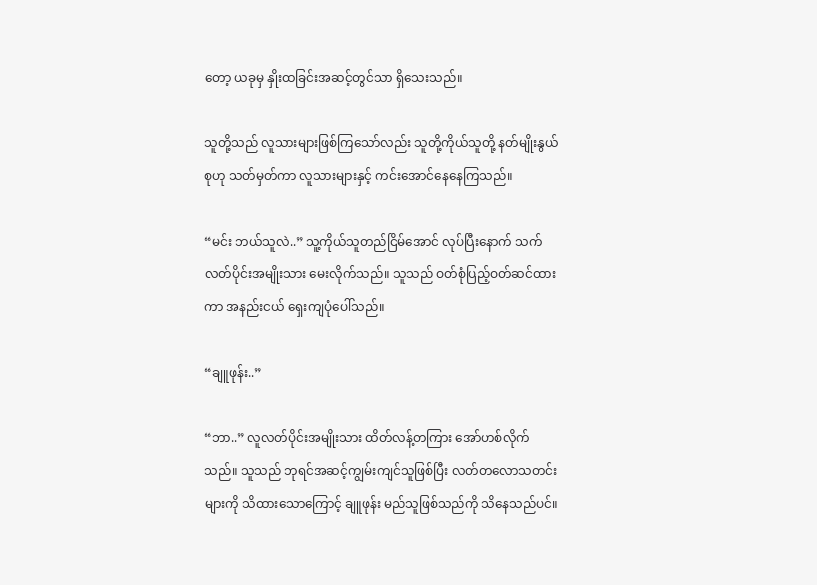တော့ ယခုမှ နှိုးထခြင်းအဆင့်တွင်သာ ရှိသေးသည်။

သူတို့သည် လူသားများဖြစ်ကြသော်လည်း သူတို့ကိုယ်သူတို့ နတ်မျိုးနွယ်စုဟု သတ်မှတ်ကာ လူသားများနှင့် ကင်းအောင်နေနေကြသည်။

“မင်း ဘယ်သူလဲ..” သူ့ကိုယ်သူတည်ငြိမ်အောင် လုပ်ပြီးနောက် သက်လတ်ပိုင်းအမျိုးသား မေးလိုက်သည်။ သူသည် ဝတ်စုံပြည့်ဝတ်ဆင်ထားကာ အနည်းငယ် ရှေးကျပုံပေါ်သည်။

“ချူဖုန်း..”

“ဘာ..” လူလတ်ပိုင်းအမျိုးသား ထိတ်လန့်တကြား အော်ဟစ်လိုက်သည်။ သူသည် ဘုရင်အဆင့်ကျွမ်းကျင်သူဖြစ်ပြီး လတ်တလောသတင်းများကို သိထားသောကြောင့် ချူဖုန်း မည်သူဖြစ်သည်ကို သိနေသည်ပင်။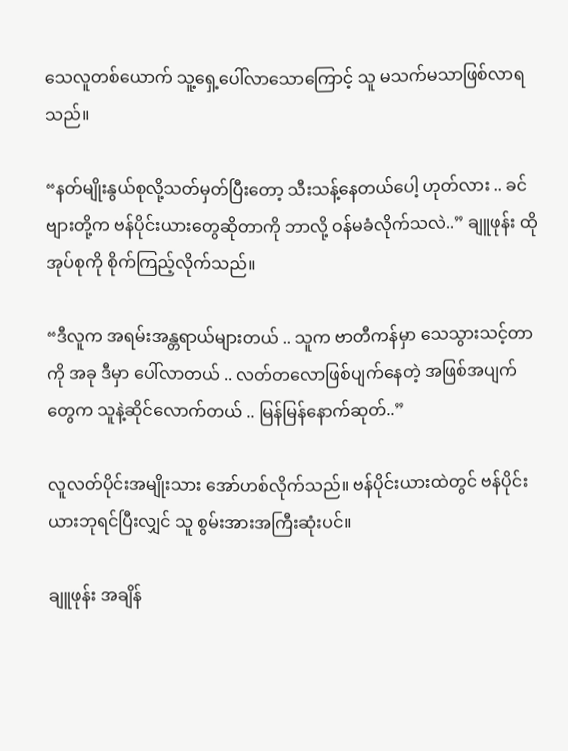သေလူတစ်ယောက် သူ့ရှေ့ပေါ်လာသောကြောင့် သူ မသက်မသာဖြစ်လာရသည်။

“နတ်မျိုးနွယ်စုလို့သတ်မှတ်ပြီးတော့ သီးသန့်နေတယ်ပေါ့ ဟုတ်လား .. ခင်ဗျားတို့က ဗန်ပိုင်းယားတွေဆိုတာကို ဘာလို့ ဝန်မခံလိုက်သလဲ..” ချူဖုန်း ထိုအုပ်စုကို စိုက်ကြည့်လိုက်သည်။

“ဒီလူက အရမ်းအန္တရာယ်များတယ် .. သူက ဗာတီကန်မှာ သေသွားသင့်တာကို အခု ဒီမှာ ပေါ်လာတယ် .. လတ်တလောဖြစ်ပျက်နေတဲ့ အဖြစ်အပျက်တွေက သူနဲ့ဆိုင်လောက်တယ် .. မြန်မြန်နောက်ဆုတ်..”

လူလတ်ပိုင်းအမျိုးသား အော်ဟစ်လိုက်သည်။ ဗန်ပိုင်းယားထဲတွင် ဗန်ပိုင်းယားဘုရင်ပြီးလျှင် သူ စွမ်းအားအကြီးဆုံးပင်။

ချူဖုန်း အချိန်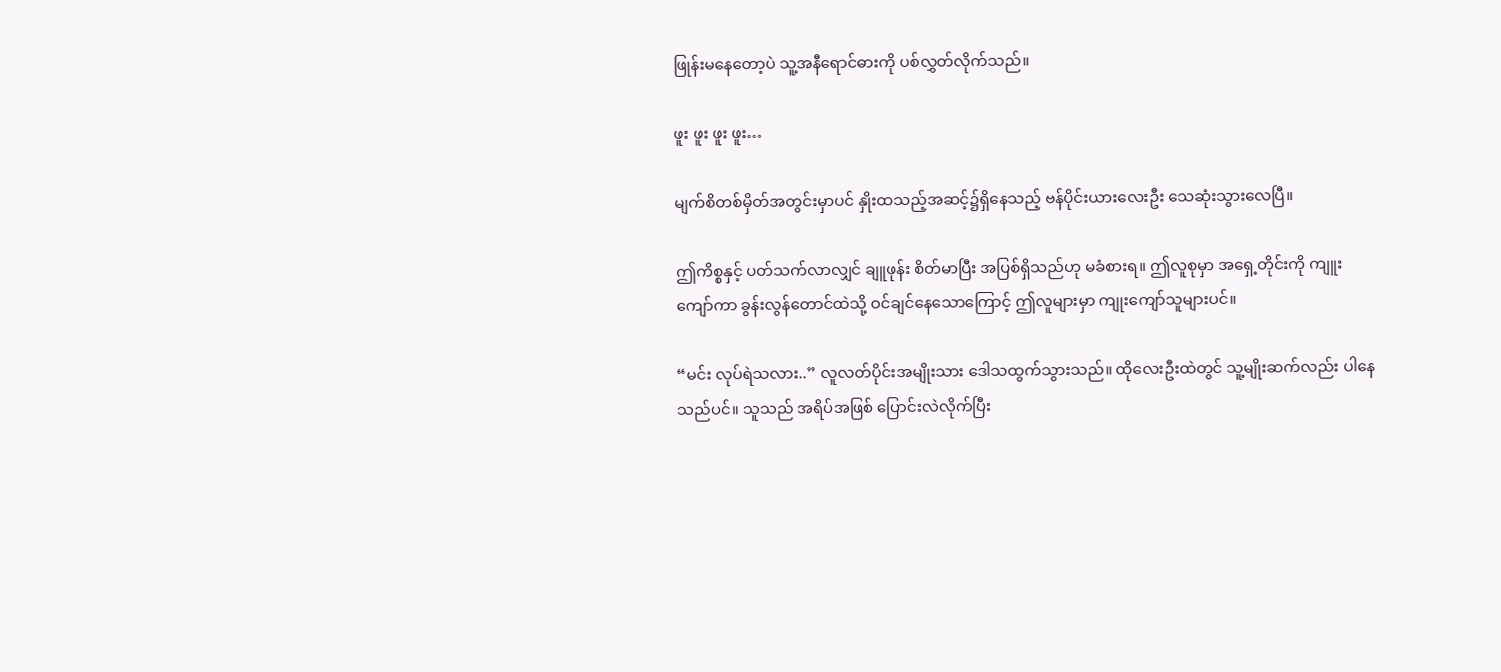ဖြုန်းမနေတော့ပဲ သူ့အနီရောင်ဓားကို ပစ်လွှတ်လိုက်သည်။

ဖူး ဖူး ဖူး ဖူး…

မျက်စိတစ်မှိတ်အတွင်းမှာပင် နှိုးထသည့်အဆင့်၌ရှိနေသည့် ဗန်ပိုင်းယားလေးဦး သေဆုံးသွားလေပြီ။

ဤကိစ္စနှင့် ပတ်သက်လာလျှင် ချူဖုန်း စိတ်မာပြီး အပြစ်ရှိသည်ဟု မခံစားရ။ ဤလူစုမှာ အရှေ့တိုင်းကို ကျူးကျော်ကာ ခွန်းလွန်တောင်ထဲသို့ ဝင်ချင်နေသောကြောင့် ဤလူများမှာ ကျုးကျော်သူများပင်။

“မင်း လုပ်ရဲသလား..” လူလတ်ပိုင်းအမျိုးသား ဒေါသထွက်သွားသည်။ ထိုလေးဦးထဲတွင် သူ့မျိုးဆက်လည်း ပါနေသည်ပင်။ သူသည် အရိပ်အဖြစ် ပြောင်းလဲလိုက်ပြီး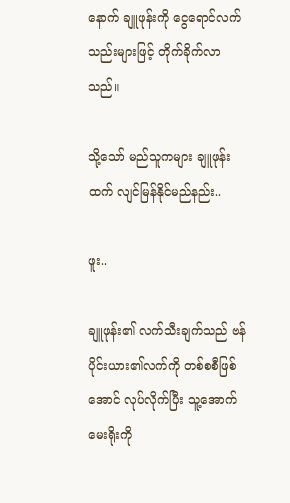နောက် ချူဖုန်းကို ငွေရောင်လက်သည်းများဖြင့် တိုက်ခိုက်လာသည်။

သို့သော် မည်သူကများ ချူဖုန်းထက် လျင်မြန်နိုင်မည်နည်း..

ဖူး..

ချူဖုန်း၏ လက်သီးချက်သည် ဗန်ပိုင်းယား၏လက်ကို တစ်စစီဖြစ်အောင် လုပ်လိုက်ပြီး သူ့အောက်မေးရိုးကို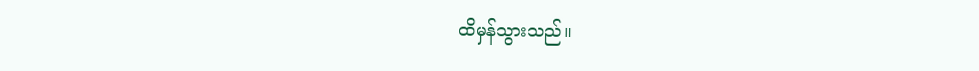ထိမှန်သွားသည်။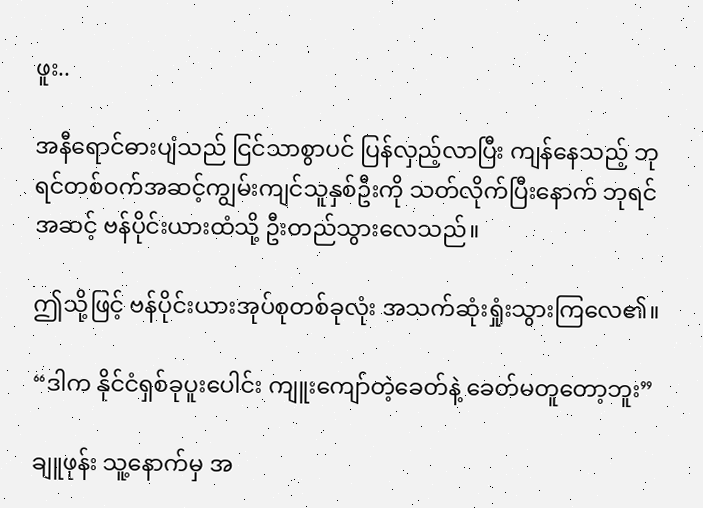ဖူး..

အနီရောင်ဓားပျံသည် ငြင်သာစွာပင် ပြန်လှည့်လာပြီး ကျန်နေသည့် ဘုရင်တစ်ဝက်အဆင့်ကျွမ်းကျင်သူနှစ်ဦးကို သတ်လိုက်ပြီးနောက် ဘုရင်အဆင့် ဗန်ပိုင်းယားထံသို့ ဦးတည်သွားလေသည်။

ဤသို့ဖြင့် ဗန်ပိုင်းယားအုပ်စုတစ်ခုလုံး အသက်ဆုံးရှုံးသွားကြလေ၏။

“ဒါက နိုင်ငံရှစ်ခုပူးပေါင်း ကျူးကျော်တဲ့ခေတ်နဲ့ ခေတ်မတူတော့ဘူး”

ချူဖုန်း သူ့နောက်မှ အ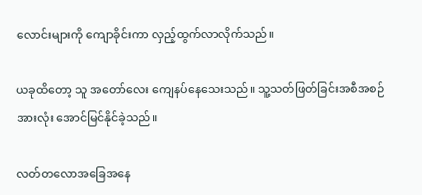လောင်းများကို ကျောခိုင်းကာ လှည့်ထွက်လာလိုက်သည်။

ယခုထိတော့ သူ အတော်လေး ကျေနပ်နေသေးသည်။ သူ့သတ်ဖြတ်ခြင်းအစီအစဉ်အားလုံး အောင်မြင်နိုင်ခဲ့သည်။

လတ်တလောအခြေအနေ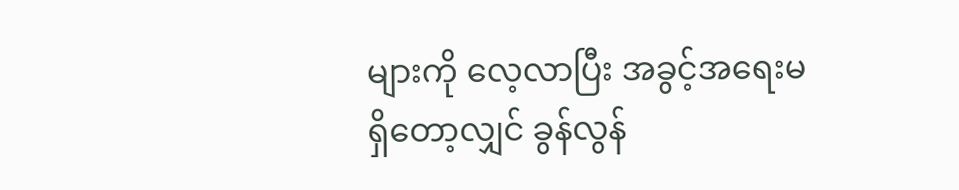များကို လေ့လာပြီး အခွင့်အရေးမရှိတော့လျှင် ခွန်လွန်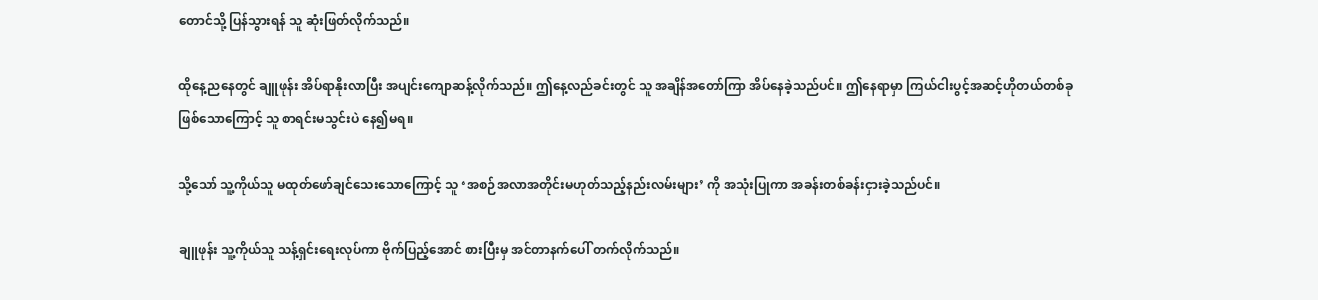တောင်သို့ ပြန်သွားရန် သူ ဆုံးဖြတ်လိုက်သည်။

ထိုနေ့ညနေတွင် ချူဖုန်း အိပ်ရာနိုးလာပြီး အပျင်းကျောဆန့်လိုက်သည်။ ဤနေ့လည်ခင်းတွင် သူ အချိန်အတော်ကြာ အိပ်နေခဲ့သည်ပင်။ ဤနေရာမှာ ကြယ်ငါးပွင့်အဆင့်ဟိုတယ်တစ်ခု ဖြစ်သောကြောင့် သူ စာရင်းမသွင်းပဲ နေ၍မရ။

သို့သော် သူ့ကိုယ်သူ မထုတ်ဖော်ချင်သေးသောကြောင့် သူ ‘အစဉ်အလာအတိုင်းမဟုတ်သည့်နည်းလမ်းများ’ ကို အသုံးပြုကာ အခန်းတစ်ခန်းငှားခဲ့သည်ပင်။

ချူဖုန်း သူ့ကိုယ်သူ သန့်ရှင်းရေးလုပ်ကာ ဗိုက်ပြည့်အောင် စားပြီးမှ အင်တာနက်ပေါ် တက်လိုက်သည်။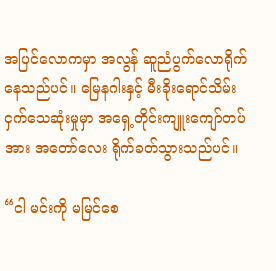အပြင်လောကမှာ အလွန် ဆူညံပွက်လောရိုက်နေသည်ပင်။ မြေနဂါးနှင့် မီးခိုးရောင်သိမ်းငှက်သေဆုံးမှုမှာ အရှေ့တိုင်းကျူးကျော်တပ်အား အတော်လေး ရိုက်ခတ်သွားသည်ပင်။

“ငါ မင်းကို မမြင်စေ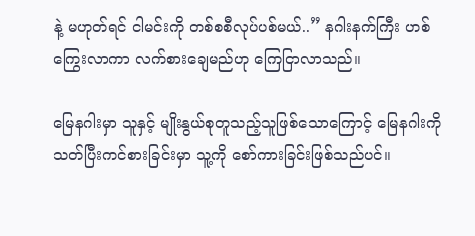နဲ့ မဟုတ်ရင် ငါမင်းကို တစ်စစီလုပ်ပစ်မယ်..” နဂါးနက်ကြီး ဟစ်ကြွေးလာကာ လက်စားချေမည်ဟု ကြေငြာလာသည်။

မြေနဂါးမှာ သူနှင့် မျိုးနွယ်စုတူသည့်သူဖြစ်သောကြောင့် မြေနဂါးကို သတ်ပြီးကင်စားခြင်းမှာ သူ့ကို စော်ကားခြင်းဖြစ်သည်ပင်။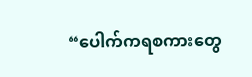“ပေါက်ကရစကားတွေ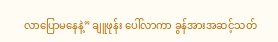လာပြောမနေနဲ့” ချူဖုန်း ပေါ်လာကာ ခွန်အားအဆင့်သတ်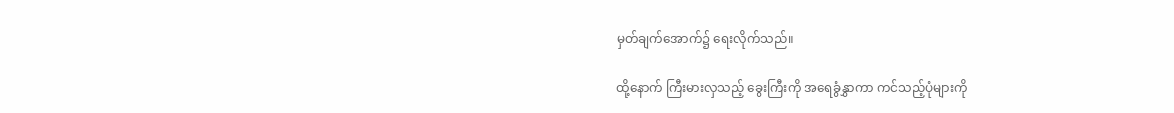မှတ်ချက်အောက်၌ ရေးလိုက်သည်။

ထို့နောက် ကြီးမားလှသည့် ခွေးကြီးကို အရေခွံနွှာကာ ကင်သည့်ပုံများကို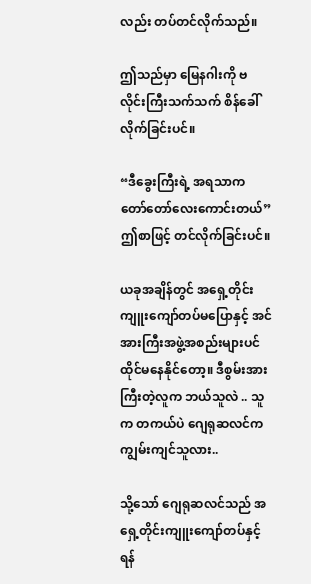လည်း တပ်တင်လိုက်သည်။

ဤသည်မှာ မြေနဂါးကို ဗလိုင်းကြီးသက်သက် စိန်ခေါ်လိုက်ခြင်းပင်။

“ဒီခွေးကြီးရဲ့ အရသာက တော်တော်လေးကောင်းတယ်” ဤစာဖြင့် တင်လိုက်ခြင်းပင်။

ယခုအချိန်တွင် အရှေ့တိုင်းကျူးကျော်တပ်မပြောနှင့် အင်အားကြီးအဖွဲ့အစည်းများပင် ထိုင်မနေနိုင်တော့။ ဒီစွမ်းအားကြီးတဲ့လူက ဘယ်သူလဲ .. သူက တကယ်ပဲ ဂျေရုဆလင်က ကျွမ်းကျင်သူလား..

သို့သော် ဂျေရုဆလင်သည် အရှေ့တိုင်းကျူးကျော်တပ်နှင့် ရန်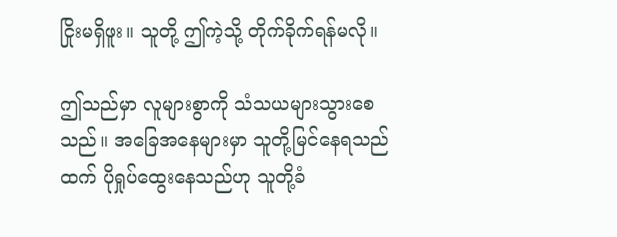ငြိုးမရှိဖူး။ သူတို့ ဤကဲ့သို့ တိုက်ခိုက်ရန်မလို။

ဤသည်မှာ လူများစွာကို သံသယများသွားစေသည်။ အခြေအနေများမှာ သူတို့မြင်နေရသည်ထက် ပိုရှုပ်ထွေးနေသည်ဟု သူတို့ခံ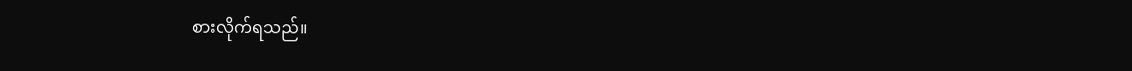စားလိုက်ရသည်။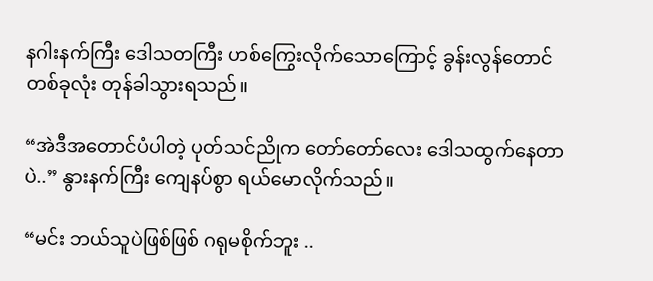နဂါးနက်ကြီး ဒေါသတကြီး ဟစ်ကြွေးလိုက်သောကြောင့် ခွန်းလွန်တောင်တစ်ခုလုံး တုန်ခါသွားရသည်။

“အဲဒီအတောင်ပံပါတဲ့ ပုတ်သင်ညိုက တော်တော်လေး ဒေါသထွက်နေတာပဲ..” နွားနက်ကြီး ကျေနပ်စွာ ရယ်မောလိုက်သည်။

“မင်း ဘယ်သူပဲဖြစ်ဖြစ် ဂရုမစိုက်ဘူး ..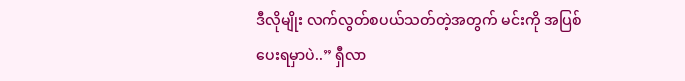ဒီလိုမျိုး လက်လွတ်စပယ်သတ်တဲ့အတွက် မင်းကို အပြစ်ပေးရမှာပဲ..” ရှီလာ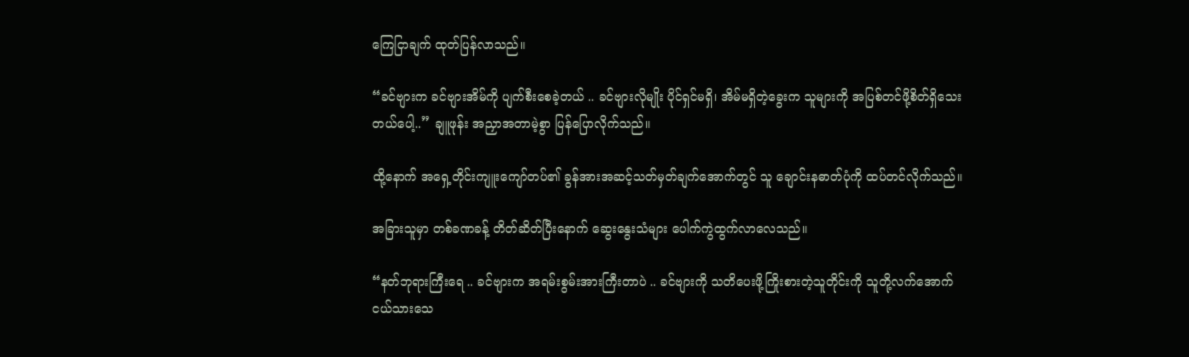ကြေငြာချက် ထုတ်ပြန်လာသည်။

“ခင်ဗျားက ခင်ဗျားအိမ်ကို ပျက်စီးစေခဲ့တယ် .. ခင်ဗျားလိုမျိုး ပိုင်ရှင်မရှိ၊ အိမ်မရှိတဲ့ခွေးက သူများကို အပြစ်တင်ဖို့စိတ်ရှိသေးတယ်ပေါ့..” ချူဖုန်း အညှာအတာမဲ့စွာ ပြန်ပြောလိုက်သည်။

ထို့နောက် အရှေ့တိုင်းကျူးကျော်တပ်၏ ခွန်အားအဆင့်သတ်မှတ်ချက်အောက်တွင် သူ ချောင်းနဓာတ်ပုံကို ထပ်တင်လိုက်သည်။

အခြားသူမှာ တစ်ခဏခန့် တိတ်ဆိတ်ပြီးနောက် ဆွေးနွေးသံများ ပေါက်ကွဲထွက်လာလေသည်။

“နတ်ဘုရားကြီးရေ .. ခင်ဗျားက အရမ်းစွမ်းအားကြီးတာပဲ .. ခင်ဗျားကို သတိပေးဖို့ကြိုးစားတဲ့သူတိုင်းကို သူတို့လက်အောက်ငယ်သားသေ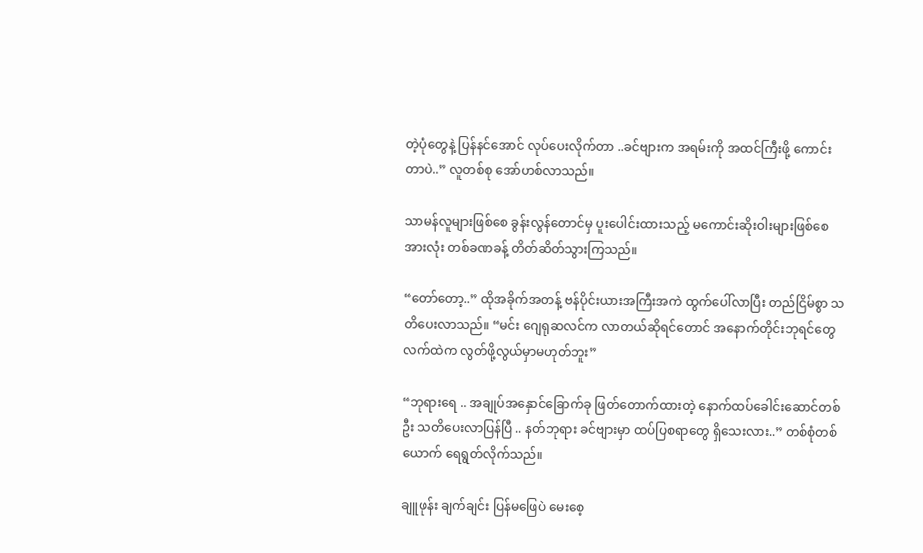တဲ့ပုံတွေနဲ့ ပြန်နင်အောင် လုပ်ပေးလိုက်တာ ..ခင်ဗျားက အရမ်းကို အထင်ကြီးဖို့ ကောင်းတာပဲ..” လူတစ်စု အော်ဟစ်လာသည်။

သာမန်လူများဖြစ်စေ ခွန်းလွန်တောင်မှ ပူးပေါင်းထားသည့် မကောင်းဆိုးဝါးများဖြစ်စေ အားလုံး တစ်ခဏခန့် တိတ်ဆိတ်သွားကြသည်။

“တော်တော့..” ထိုအခိုက်အတန့် ဗန်ပိုင်းယားအကြီးအကဲ ထွက်ပေါ်လာပြီး တည်ငြိမ်စွာ သတိပေးလာသည်။ “မင်း ဂျေရုဆလင်က လာတယ်ဆိုရင်တောင် အနောက်တိုင်းဘုရင်တွေလက်ထဲက လွတ်ဖို့လွယ်မှာမဟုတ်ဘူး”

“ဘုရားရေ .. အချုပ်အနှောင်ခြောက်ခု ဖြတ်တောက်ထားတဲ့ နောက်ထပ်ခေါင်းဆောင်တစ်ဦး သတိပေးလာပြန်ပြီ .. နတ်ဘုရား ခင်ဗျားမှာ ထပ်ပြစရာတွေ ရှိသေးလား..” တစ်စုံတစ်ယောက် ရေရွတ်လိုက်သည်။

ချူဖုန်း ချက်ချင်း ပြန်မဖြေပဲ မေးစေ့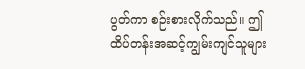ပွတ်ကာ စဉ်းစားလိုက်သည်။ ဤထိပ်တန်းအဆင့်ကျွမ်းကျင်သူများ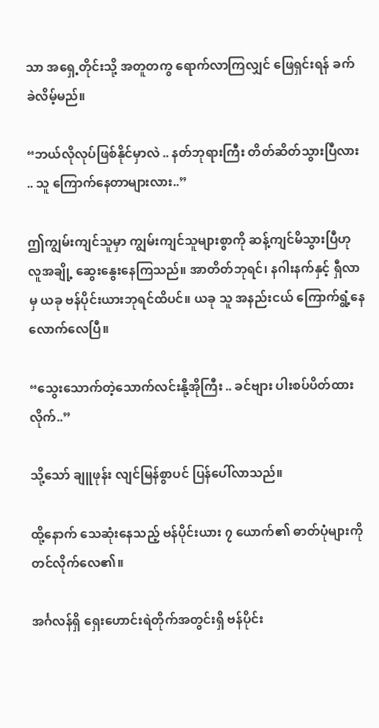သာ အရှေ့တိုင်းသို့ အတူတကွ ရောက်လာကြလျှင် ဖြေရှင်းရန် ခက်ခဲလိမ့်မည်။

“ဘယ်လိုလုပ်ဖြစ်နိုင်မှာလဲ .. နတ်ဘုရားကြီး တိတ်ဆိတ်သွားပြီလား .. သူ ကြောက်နေတာများလား..”

ဤကျွမ်းကျင်သူမှာ ကျွမ်းကျင်သူများစွာကို ဆန့်ကျင်မိသွားပြီဟု လူအချို့ ဆွေးနွေးနေကြသည်။ အာတိတ်ဘုရင်၊ နဂါးနက်နှင့် ရှီလာမှ ယခု ဗန်ပိုင်းယားဘုရင်ထိပင်။ ယခု သူ အနည်းငယ် ကြောက်ရွံ့နေလောက်လေပြီ။

“သွေးသောက်တဲ့သောက်လင်းနို့အိုကြီး .. ခင်ဗျား ပါးစပ်ပိတ်ထားလိုက်..”

သို့သော် ချူဖုန်း လျင်မြန်စွာပင် ပြန်ပေါ်လာသည်။

ထို့နောက် သေဆုံးနေသည့် ဗန်ပိုင်းယား ၇ ယောက်၏ ဓာတ်ပုံများကို တင်လိုက်လေ၏။

အင်္ဂလန်ရှိ ရှေးဟောင်းရဲတိုက်အတွင်းရှိ ဗန်ပိုင်း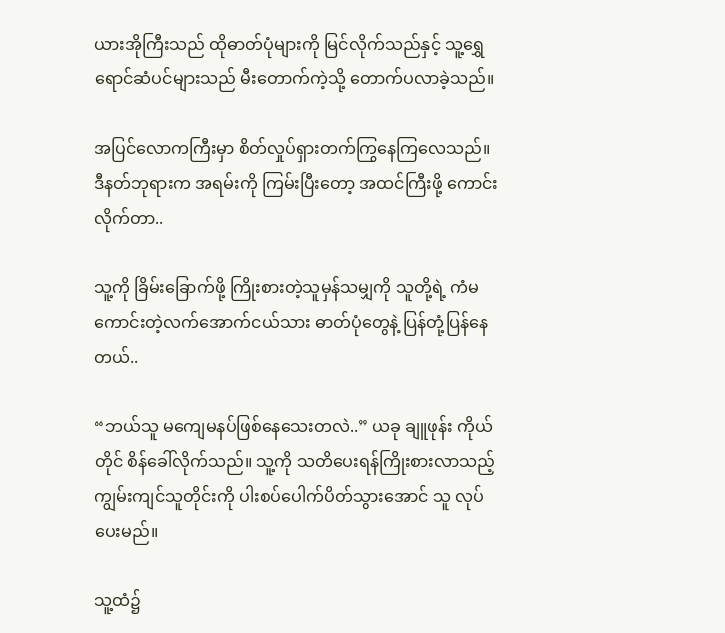ယားအိုကြီးသည် ထိုဓာတ်ပုံများကို မြင်လိုက်သည်နှင့် သူ့ရွှေရောင်ဆံပင်များသည် မီးတောက်ကဲ့သို့ တောက်ပလာခဲ့သည်။

အပြင်လောကကြီးမှာ စိတ်လှုပ်ရှားတက်ကြွနေကြလေသည်။ ဒီနတ်ဘုရားက အရမ်းကို ကြမ်းပြီးတော့ အထင်ကြီးဖို့ ကောင်းလိုက်တာ..

သူ့ကို ခြိမ်းခြောက်ဖို့ ကြိုးစားတဲ့သူမှန်သမျှကို သူတို့ရဲ့ ကံမကောင်းတဲ့လက်အောက်ငယ်သား ဓာတ်ပုံတွေနဲ့ ပြန်တုံ့ပြန်နေတယ်..

“ဘယ်သူ မကျေမနပ်ဖြစ်နေသေးတလဲ..” ယခု ချူဖုန်း ကိုယ်တိုင် စိန်ခေါ်လိုက်သည်။ သူ့ကို သတိပေးရန်ကြိုးစားလာသည့် ကျွမ်းကျင်သူတိုင်းကို ပါးစပ်ပေါက်ပိတ်သွားအောင် သူ လုပ်ပေးမည်။

သူ့ထံ၌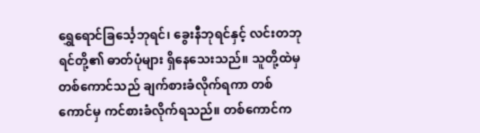ရွှေရောင်ခြင်္သေ့ဘုရင်၊ ခွေးနီဘုရင်နှင့် လင်းတဘုရင်တို့၏ ဓာတ်ပုံများ ရှိနေသေးသည်။ သူတို့ထဲမှ တစ်ကောင်သည် ချက်စားခံလိုက်ရကာ တစ်ကောင်မှ ကင်စားခံလိုက်ရသည်။ တစ်ကောင်က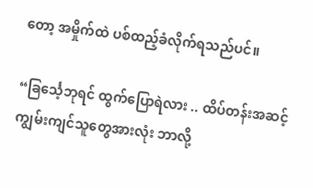တော့ အမှိုက်ထဲ ပစ်ထည့်ခံလိုက်ရသည်ပင်။

“ခြင်္သေ့ဘုရင် ထွက်ပြောရဲလား .. ထိပ်တန်းအဆင့် ကျွမ်းကျင်သူတွေအားလုံး ဘာလို့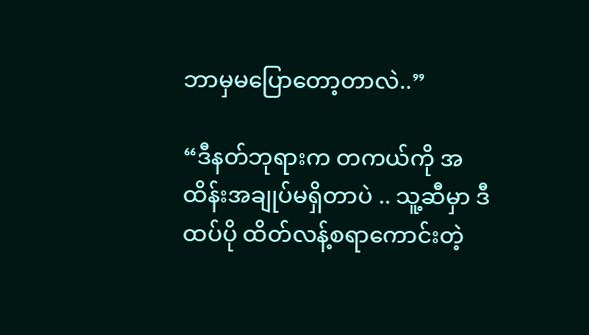ဘာမှမပြောတော့တာလဲ..”

“ဒီနတ်ဘုရားက တကယ်ကို အထိန်းအချုပ်မရှိတာပဲ .. သူ့ဆီမှာ ဒီထပ်ပို ထိတ်လန့်စရာကောင်းတဲ့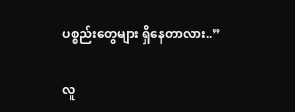ပစ္စည်းတွေများ ရှိနေတာလား..”

လူ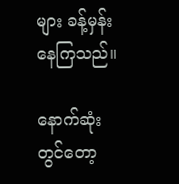များ ခန့်မှန်းနေကြသည်။

နောက်ဆုံးတွင်တော့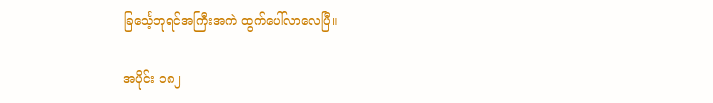ခြင်္သေ့ဘုရင်အကြီးအကဲ ထွက်ပေါ်လာလေပြီ။

အပိုင်း ၁၈၂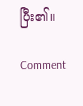ပြီး၏။

Comment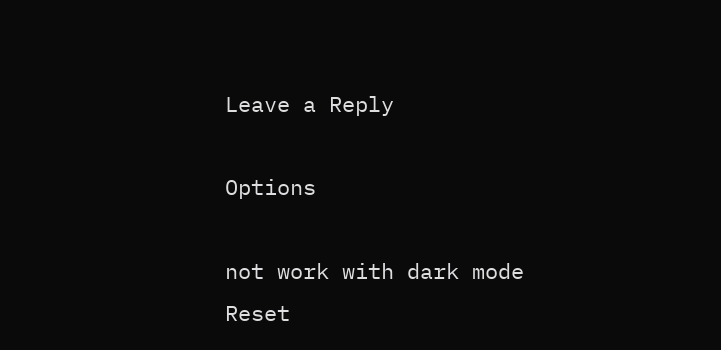Leave a Reply

Options

not work with dark mode
Reset